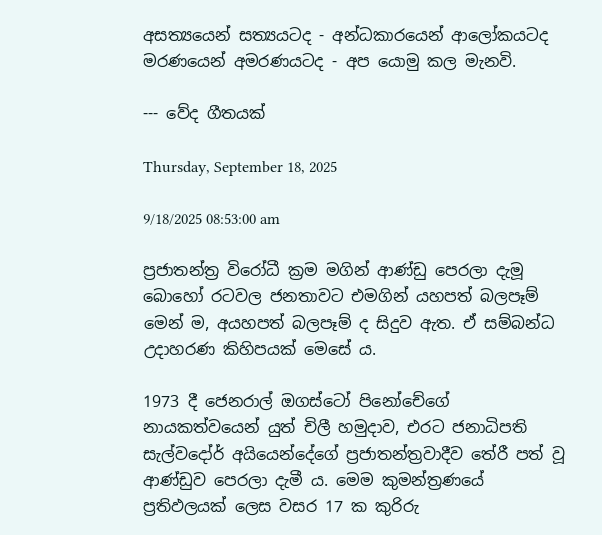අසත්‍යයෙන් සත්‍යයටද - අන්ධකාරයෙන් ආලෝකයටද
මරණයෙන් අමරණයටද - අප යොමු කල මැනවි.

--- වේද ගීතයක්

Thursday, September 18, 2025

9/18/2025 08:53:00 am

ප්‍රජාතන්ත්‍ර විරෝධී ක්‍රම මගින් ආණ්ඩු පෙරලා දැමූ බොහෝ රටවල ජනතාවට එමගින් යහපත් බලපෑම් මෙන් ම, අයහපත් බලපෑම් ද සිදුව ඇත. ඒ සම්බන්ධ උදාහරණ කිහිපයක් මෙසේ ය.

1973 දී ජෙනරාල් ඔගස්ටෝ පිනෝචේගේ නායකත්වයෙන් යුත් චිලී හමුදාව, එරට ජනාධිපති සැල්වදෝර් අයියෙන්දේගේ ප්‍රජාතන්ත්‍රවාදීව තේරී පත් වූ ආණ්ඩුව පෙරලා දැමී ය. මෙම කුමන්ත්‍රණයේ ප්‍රතිඵලයක් ලෙස වසර 17 ක කුරිරු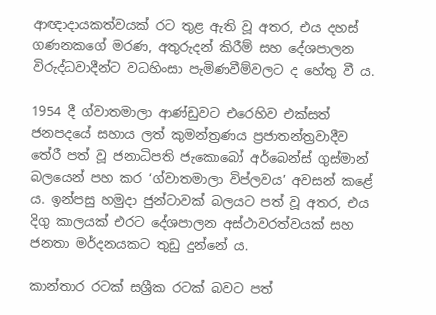ආඥාදායකත්වයක් රට තුළ ඇති වූ අතර, එය දහස් ගණනකගේ මරණ, අතුරුදන් කිරීම් සහ දේශපාලන විරුද්ධවාදීන්ට වධහිංසා පැමිණවීම්වලට ද හේතු වී ය.

1954 දී ග්වාතමාලා ආණ්ඩුවට එරෙහිව එක්සත් ජනපදයේ සහාය ලත් කුමන්ත්‍රණය ප්‍රජාතන්ත්‍රවාදීව තේරී පත් වූ ජනාධිපති ජැකොබෝ අර්බෙන්ස් ගුස්මාන් බලයෙන් පහ කර ‘ග්වාතමාලා විප්ලවය’ අවසන් කළේ ය. ඉන්පසු හමුදා ජුන්ටාවක් බලයට පත් වූ අතර, එය දිගු කාලයක් එරට දේශපාලන අස්ථාවරත්වයක් සහ ජනතා මර්දනයකට තුඩු දුන්නේ ය.

කාන්තාර රටක් සශ්‍රීක රටක් බවට පත්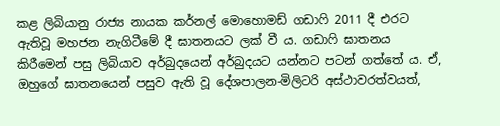කළ ලිබියානු රාජ්‍ය නායක කර්නල් මොහොමඩ් ගඩාෆි 2011 දී එරට ඇතිවූ මහජන නැගිටීමේ දී ඝාතනයට ලක් වී ය. ගඩාෆි ඝාතනය කිරීමෙන් පසු ලිබියාව අර්බුදයෙන් අර්බුදයට යන්නට පටන් ගත්තේ ය. ඒ, ඔහුගේ ඝාතනයෙන් පසුව ඇති වූ දේශපාලන-මිලිටරි අස්ථාවරත්වයත්,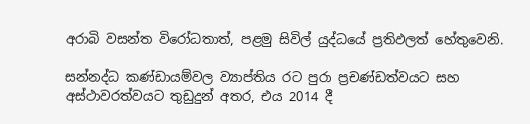අරාබි වසන්ත විරෝධතාත්, පළමු සිවිල් යුද්ධයේ ප්‍රතිඵලත් හේතුවෙනි.

සන්නද්ධ කණ්ඩායම්වල ව්‍යාප්තිය රට පුරා ප්‍රචණ්ඩත්වයට සහ අස්ථාවරත්වයට තුඩුදුන් අතර, එය 2014 දී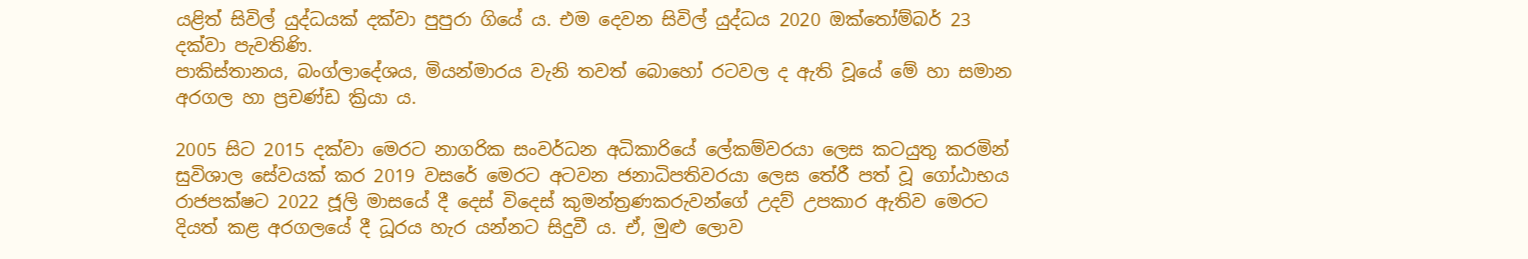යළිත් සිවිල් යුද්ධයක් දක්වා පුපුරා ගියේ ය. එම දෙවන සිවිල් යුද්ධය 2020 ඔක්තෝම්බර් 23 දක්වා පැවතිණි.
පාකිස්තානය, බංග්ලාදේශය, මියන්මාරය වැනි තවත් බොහෝ රටවල ද ඇති වූයේ මේ හා සමාන අරගල හා ප්‍රචණ්ඩ ක්‍රියා ය.

2005 සිට 2015 දක්වා මෙරට නාගරික සංවර්ධන අධිකාරියේ ලේකම්වරයා ලෙස කටයුතු කරමින් සුවිශාල සේවයක් කර 2019 වසරේ මෙරට අටවන ජනාධිපතිවරයා ලෙස තේරී පත් වූ ගෝඨාභය රාජපක්ෂට 2022 ජූලි මාසයේ දී දෙස් විදෙස් කුමන්ත්‍රණකරුවන්ගේ උදව් උපකාර ඇතිව මෙරට දියත් කළ අරගලයේ දී ධූරය හැර යන්නට සිදුවී ය. ඒ, මුළු ලොව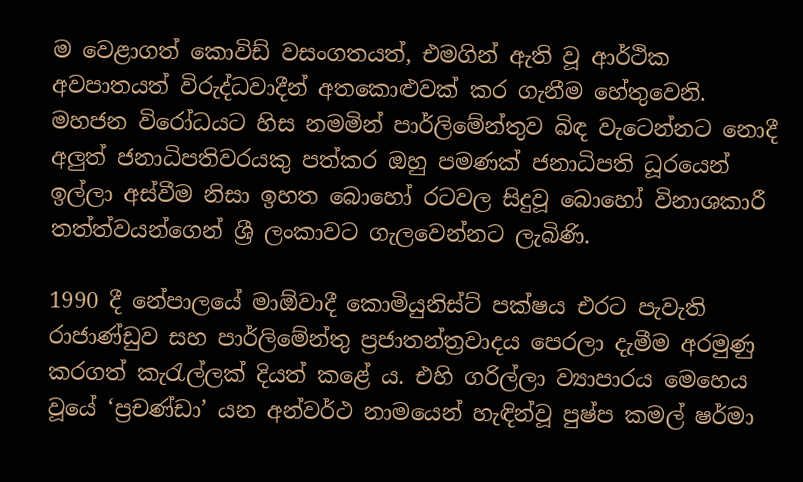ම වෙළාගත් කොවිඩ් වසංගතයත්, එමගින් ඇති වූ ආර්ථික අවපාතයත් විරුද්ධවාදීන් අතකොළුවක් කර ගැනීම හේතුවෙනි. මහජන විරෝධයට හිස නමමින් පාර්ලිමේන්තුව බිඳ වැටෙන්නට නොදී අලුත් ජනාධිපතිවරයකු පත්කර ඔහු පමණක් ජනාධිපති ධූරයෙන් ඉල්ලා අස්වීම නිසා ඉහත බොහෝ රටවල සිදුවූ බොහෝ විනාශකාරී තත්ත්වයන්ගෙන් ශ්‍රී ලංකාවට ගැලවෙන්නට ලැබිණි.

1990 දී නේපාලයේ මාඕවාදී කොමියුනිස්ට් පක්ෂය එරට පැවැති රාජාණ්ඩුව සහ පාර්ලිමේන්තු ප්‍රජාතන්ත්‍රවාදය පෙරලා දැමීම අරමුණු කරගත් කැරැල්ලක් දියත් කළේ ය. එහි ගරිල්ලා ව්‍යාපාරය මෙහෙය වූයේ ‘ප්‍රචණ්ඩා’ යන අන්වර්ථ නාමයෙන් හැඳින්වූ පුෂ්ප කමල් ෂර්මා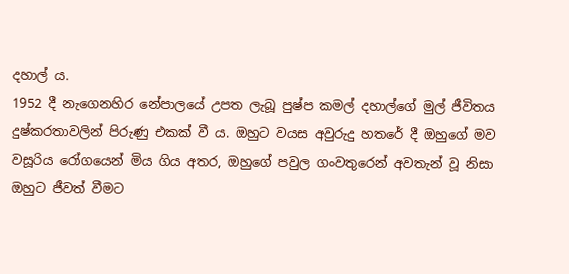දහාල් ය.
1952 දී නැගෙනහිර නේපාලයේ උපත ලැබූ පුෂ්ප කමල් දහාල්ගේ මුල් ජීවිතය දුෂ්කරතාවලින් පිරුණු එකක් වී ය. ඔහුට වයස අවුරුදු හතරේ දී ඔහුගේ මව වසූරිය රෝගයෙන් මිය ගිය අතර, ඔහුගේ පවුල ගංවතුරෙන් අවතැන් වූ නිසා ඔහුට ජීවත් වීමට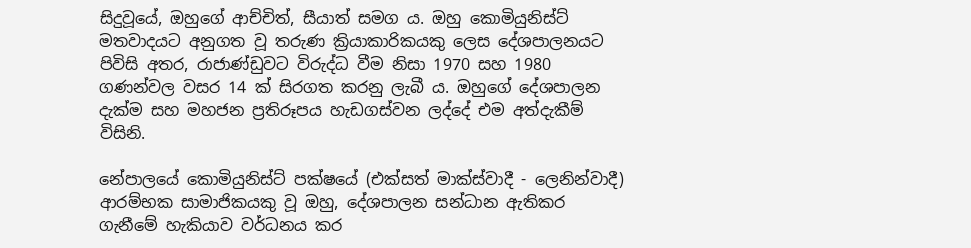සිදුවූයේ, ඔහුගේ ආච්චිත්, සීයාත් සමග ය. ඔහු කොමියුනිස්ට් මතවාදයට අනුගත වූ තරුණ ක්‍රියාකාරිකයකු ලෙස දේශපාලනයට පිවිසි අතර, රාජාණ්ඩුවට විරුද්ධ වීම නිසා 1970 සහ 1980 ගණන්වල වසර 14 ක් සිරගත කරනු ලැබී ය. ඔහුගේ දේශපාලන දැක්ම සහ මහජන ප්‍රතිරූපය හැඩගස්වන ලද්දේ එම අත්දැකීම් විසිනි.

නේපාලයේ කොමියුනිස්ට් පක්ෂයේ (එක්සත් මාක්ස්වාදී - ලෙනින්වාදී) ආරම්භක සාමාජිකයකු වූ ඔහු, දේශපාලන සන්ධාන ඇතිකර ගැනීමේ හැකියාව වර්ධනය කර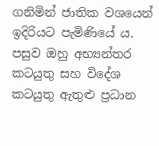ගනිමින් ජාතික වශයෙන් ඉදිරියට පැමිණියේ ය. පසුව ඔහු අභ්‍යන්තර කටයුතු සහ විදේශ කටයුතු ඇතුළු ප්‍රධාන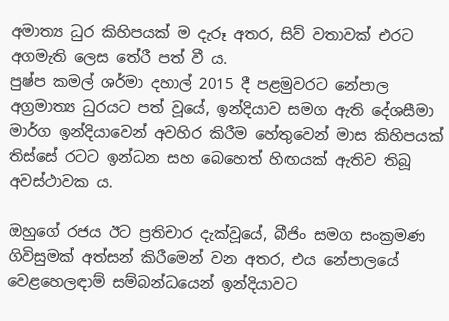අමාත්‍ය ධුර කිහිපයක් ම දැරූ අතර, සිව් වතාවක් එරට අගමැති ලෙස තේරී පත් වී ය.
පුෂ්ප කමල් ශර්මා දහාල් 2015 දී පළමුවරට නේපාල අග්‍රමාත්‍ය ධුරයට පත් වූයේ, ඉන්දියාව සමග ඇති දේශසීමා මාර්ග ඉන්දියාවෙන් අවහිර කිරීම හේතුවෙන් මාස කිහිපයක් තිස්සේ රටට ඉන්ධන සහ බෙහෙත් හිඟයක් ඇතිව තිබූ අවස්ථාවක ය.

ඔහුගේ රජය ඊට ප්‍රතිචාර දැක්වූයේ, බීජිං සමග සංක්‍රමණ ගිවිසුමක් අත්සන් කිරීමෙන් වන අතර, එය නේපාලයේ වෙළහෙලඳාම් සම්බන්ධයෙන් ඉන්දියාවට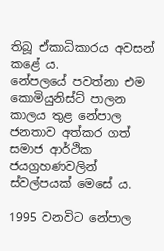තිබූ ඒකාධිකාරය අවසන් කළේ ය.
නේපලයේ පවත්නා එම කොමියුනිස්ට් පාලන කාලය තුළ නේපාල ජනතාව අත්කර ගත් සමාජ ආර්ථික ජයග්‍රහණවලින් ස්වල්පයක් මෙසේ ය.

1995 වනවිට නේපාල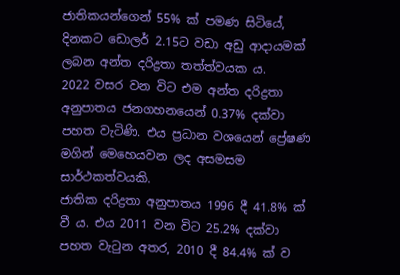ජාතිකයන්ගෙන් 55% ක් පමණ සිටියේ, දිනකට ඩොලර් 2.15ට වඩා අඩු ආදායමක් ලබන අන්ත දරිද්‍රතා තත්ත්වයක ය.
2022 වසර වන විට එම අන්ත දරිද්‍රතා අනුපාතය ජනගහනයෙන් 0.37% දක්වා පහත වැටිණි. එය ප්‍රධාන වශයෙන් ප්‍රේෂණ මගින් මෙහෙයවන ලද අසමසම සාර්ථකත්වයකි.
ජාතික දරිද්‍රතා අනුපාතය 1996 දී 41.8% ක් වී ය. එය 2011 වන විට 25.2% දක්වා පහත වැටුන අතර, 2010 දී 84.4% ක් ව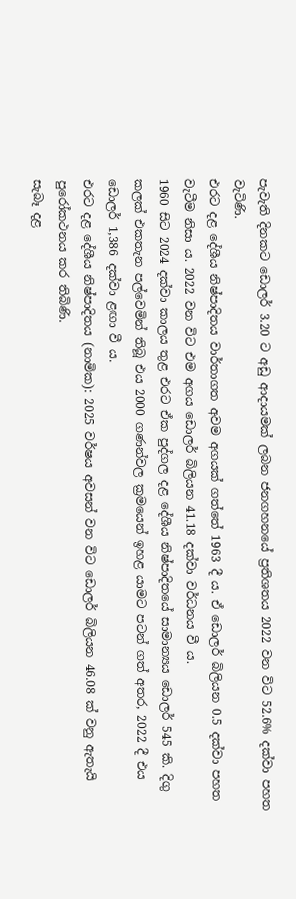පැවැති දිනකට ඩොලර් 3.20 ට අඩු ආදායමක් ලබන ජනගහනයේ ප්‍රතිශතය 2022 වන විට 52.6% දක්වා පහත වැටිණි.
එරට දළ දේශීය නිෂ්පාදිතය වාර්තාගත අවම අගයක් ගත්තේ 1963 දී ය. ඒ ඩොලර් බිලියන 0.5 දක්වා පහත වැටීම නිසා ය. 2022 වන විට එම අගය ඩොලර් බිලියන 41.18 දක්වා වර්ධනය වී ය.
1960 සිට 2024 දක්වා කාලය තුළ එරට ඒක පුද්ගල දළ දේශීය නිෂ්පාදිතයේ සාමාන්‍යය ඩොලර් 545 කි. දිගු කලක් එකතැන පල්වෙමින් තිබූ එය 2000 ගණන්වල ක්‍රමයෙන් ඉහළ යාමට පටන් ගත් අතර, 2022 දී එය ඩොලර් 1,386 දක්වා ළඟා වී ය.
එරට දළ දේශීය නිෂ්පාදිතය (නාමික): 2025 වර්ෂය අවසන් වන විට ඩොලර් බිලියන 46.08 ක් වනු ඇතැයි පුරෝකථනය කර තිබිණි.
සැබෑ දළ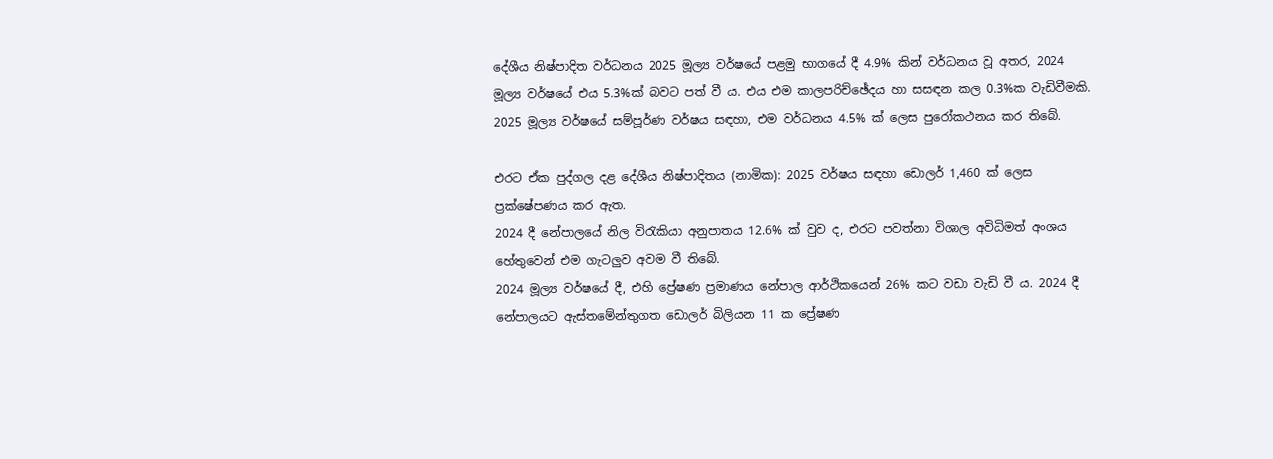දේශීය නිෂ්පාදිත වර්ධනය 2025 මූල්‍ය වර්ෂයේ පළමු භාගයේ දී 4.9% කින් වර්ධනය වූ අතර, 2024 මූල්‍ය වර්ෂයේ එය 5.3%ක් බවට පත් වී ය. එය එම කාලපරිච්ඡේදය හා සසඳන කල 0.3%ක වැඩිවීමකි. 2025 මූල්‍ය වර්ෂයේ සම්පූර්ණ වර්ෂය සඳහා, එම වර්ධනය 4.5% ක් ලෙස පුරෝකථනය කර තිබේ.

එරට ඒක පුද්ගල දළ දේශීය නිෂ්පාදිතය (නාමික): 2025 වර්ෂය සඳහා ඩොලර් 1,460 ක් ලෙස ප්‍රක්ෂේපණය කර ඇත.
2024 දී නේපාලයේ නිල විරැකියා අනුපාතය 12.6% ක් වුව ද, එරට පවත්නා විශාල අවිධිමත් අංශය හේතුවෙන් එම ගැටලුව අවම වී තිබේ.
2024 මූල්‍ය වර්ෂයේ දී, එහි ප්‍රේෂණ ප්‍රමාණය නේපාල ආර්ථිකයෙන් 26% කට වඩා වැඩි වී ය. 2024 දී නේපාලයට ඇස්තමේන්තුගත ඩොලර් බිලියන 11 ක ප්‍රේෂණ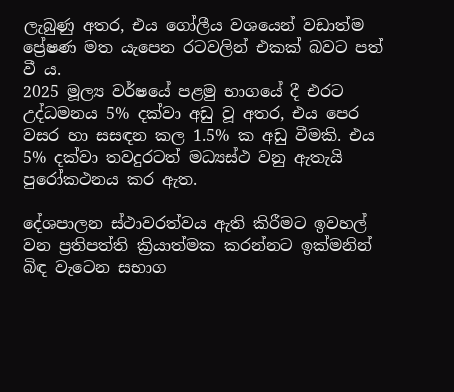ලැබුණු අතර, එය ගෝලීය වශයෙන් වඩාත්ම ප්‍රේෂණ මත යැපෙන රටවලින් එකක් බවට පත් වී ය.
2025 මූල්‍ය වර්ෂයේ පළමු භාගයේ දී එරට උද්ධමනය 5% දක්වා අඩු වූ අතර, එය පෙර වසර හා සසඳන කල 1.5% ක අඩු වීමකි. එය 5% දක්වා තවදුරටත් මධ්‍යස්ථ වනු ඇතැයි පුරෝකථනය කර ඇත.

දේශපාලන ස්ථාවරත්වය ඇති කිරීමට ඉවහල් වන ප්‍රතිපත්ති ක්‍රියාත්මක කරන්නට ඉක්මනින් බිඳ වැටෙන සභාග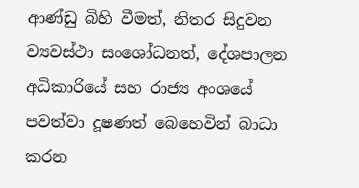ආණ්ඩු බිහි වීමත්, නිතර සිදුවන ව්‍යවස්ථා සංශෝධනත්, දේශපාලන අධිකාරියේ සහ රාජ්‍ය අංශයේ පවත්වා දූෂණත් බෙහෙවින් බාධා කරන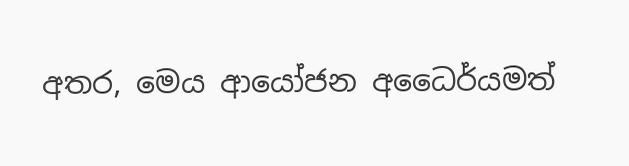අතර, මෙය ආයෝජන අධෛර්යමත්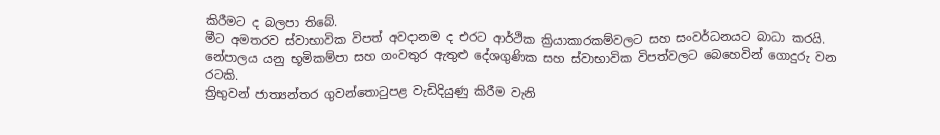කිරීමට ද බලපා තිබේ.
මීට අමතරව ස්වාභාවික විපත් අවදානම ද එරට ආර්ථික ක්‍රියාකාරකම්වලට සහ සංවර්ධනයට බාධා කරයි. නේපාලය යනු භූමිකම්පා සහ ගංවතුර ඇතුළු දේශගුණික සහ ස්වාභාවික විපත්වලට බෙහෙවින් ගොදුරු වන රටකි.
ත්‍රිභුවන් ජාත්‍යන්තර ගුවන්තොටුපළ වැඩිදියුණු කිරීම වැනි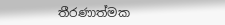තීරණාත්මක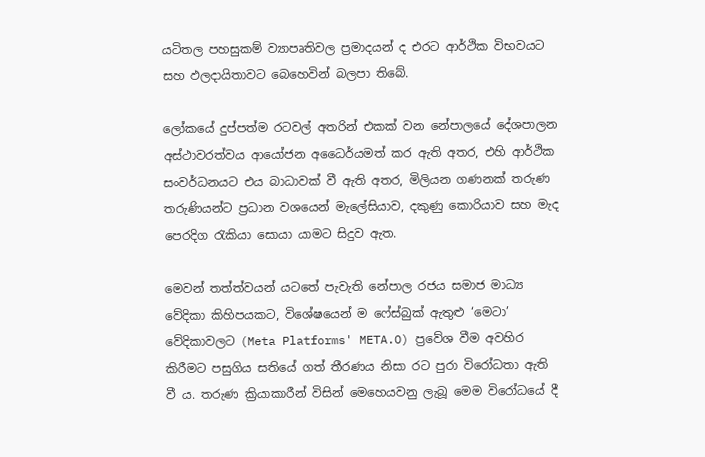යටිතල පහසුකම් ව්‍යාපෘතිවල ප්‍රමාදයන් ද එරට ආර්ථික විභවයට සහ ඵලදායිතාවට බෙහෙවින් බලපා තිබේ.

ලෝකයේ දුප්පත්ම රටවල් අතරින් එකක් වන නේපාලයේ දේශපාලන අස්ථාවරත්වය ආයෝජන අධෛර්යමත් කර ඇති අතර, එහි ආර්ථික සංවර්ධනයට එය බාධාවක් වී ඇති අතර, මිලියන ගණනක් තරුණ තරුණියන්ට ප්‍රධාන වශයෙන් මැලේසියාව, දකුණු කොරියාව සහ මැද පෙරදිග රැකියා සොයා යාමට සිදුව ඇත.

මෙවන් තත්ත්වයන් යටතේ පැවැති නේපාල රජය සමාජ මාධ්‍ය වේදිකා කිහිපයකට, විශේෂයෙන් ම ෆේස්බුක් ඇතුළු ‘මෙටා’ වේදිකාවලට (Meta Platforms' META.O) ප්‍රවේශ වීම අවහිර කිරීමට පසුගිය සතියේ ගත් තීරණය නිසා රට පුරා විරෝධතා ඇති වී ය. තරුණ ක්‍රියාකාරීන් විසින් මෙහෙයවනු ලැබූ මෙම විරෝධයේ දී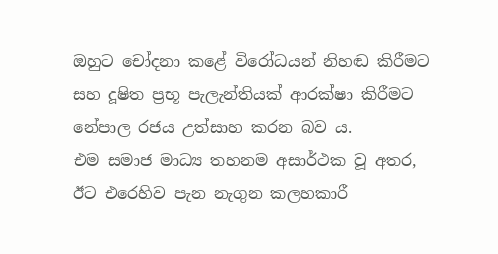ඔහුට චෝදනා කළේ විරෝධයන් නිහඬ කිරීමට සහ දූෂිත ප්‍රභූ පැලැන්තියක් ආරක්ෂා කිරීමට නේපාල රජය උත්සාහ කරන බව ය.
එම සමාජ මාධ්‍ය තහනම අසාර්ථක වූ අතර, ඊට එරෙහිව පැන නැගුන කලහකාරී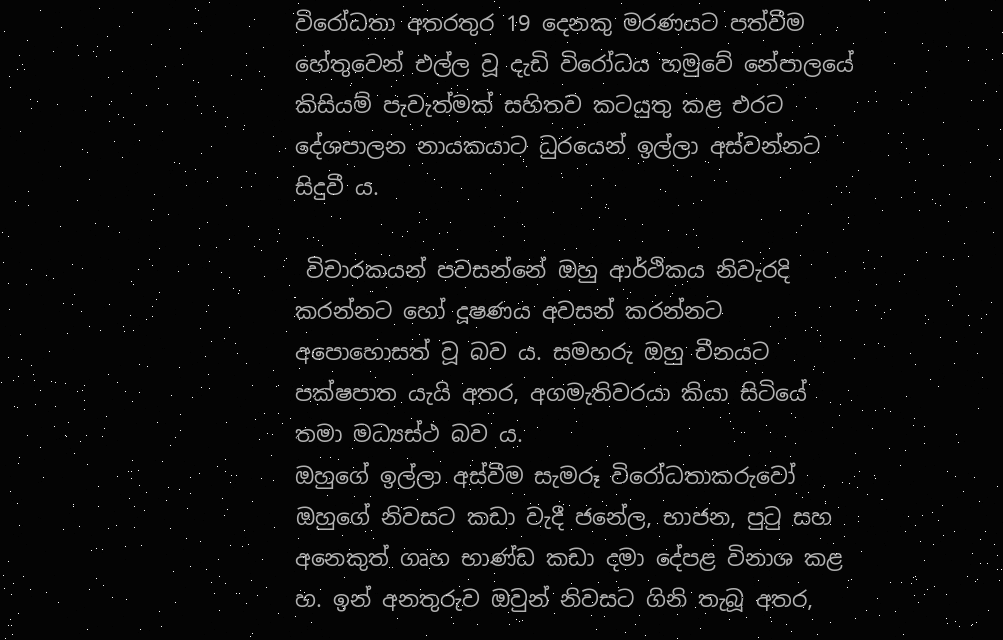විරෝධතා අතරතුර 19 දෙනකු මරණයට පත්වීම හේතුවෙන් එල්ල වූ දැඩි විරෝධය හමුවේ නේපාලයේ කිසියම් පැවැත්මක් සහිතව කටයුතු කළ එරට දේශපාලන නායකයාට ධුරයෙන් ඉල්ලා අස්වන්නට සිදුවී ය.

 විචාරකයන් පවසන්නේ ඔහු ආර්ථිකය නිවැරදි කරන්නට හෝ දූෂණය අවසන් කරන්නට අපොහොසත් වූ බව ය. සමහරු ඔහු චීනයට පක්ෂපාත යැයි අතර, අගමැතිවරයා කියා සිටියේ තමා මධ්‍යස්ථ බව ය.
ඔහුගේ ඉල්ලා අස්වීම සැමරූ විරෝධතාකරුවෝ ඔහුගේ නිවසට කඩා වැදී ජනේල, භාජන, පුටු සහ අනෙකුත් ගෘහ භාණ්ඩ කඩා දමා දේපළ විනාශ කළ හ. ඉන් අනතුරුව ඔවුන් නිවසට ගිනි තැබූ අතර,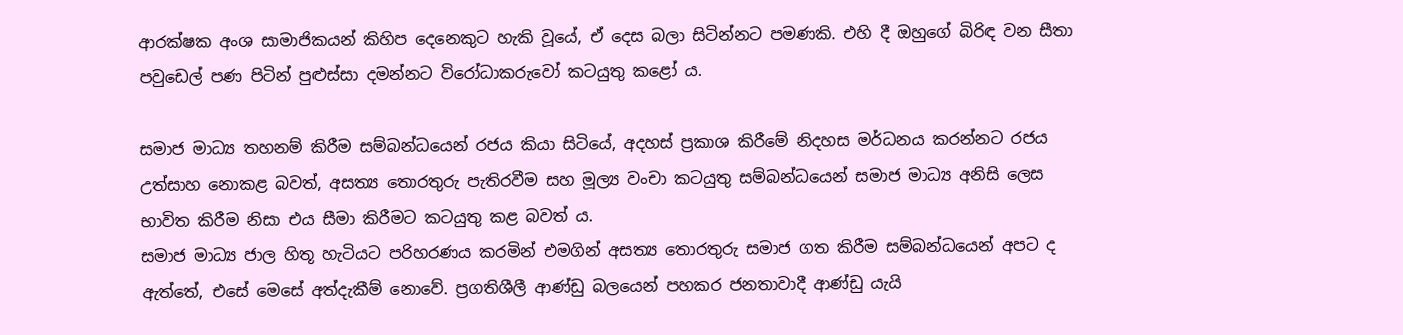ආරක්ෂක අංශ සාමාජිකයන් කිහිප දෙනෙකුට හැකි වූයේ, ඒ දෙස බලා සිටින්නට පමණකි. එහි දී ඔහුගේ බිරිඳ වන සීතා පවුඩෙල් පණ පිටින් පුළුස්සා දමන්නට විරෝධාකරුවෝ කටයුතු කළෝ ය.

සමාජ මාධ්‍ය තහනම් කිරීම සම්බන්ධයෙන් රජය කියා සිටියේ, අදහස් ප්‍රකාශ කිරීමේ නිදහස මර්ධනය කරන්නට රජය උත්සාහ නොකළ බවත්, අසත්‍ය තොරතුරු පැතිරවීම සහ මූල්‍ය වංචා කටයුතු සම්බන්ධයෙන් සමාජ මාධ්‍ය අනිසි ලෙස භාවිත කිරීම නිසා එය සීමා කිරීමට කටයුතු කළ බවත් ය.
සමාජ මාධ්‍ය ජාල හිතූ හැටියට පරිහරණය කරමින් එමගින් අසත්‍ය තොරතුරු සමාජ ගත කිරීම සම්බන්ධයෙන් අපට ද ඇත්තේ, එසේ මෙසේ අත්දැකීම් නොවේ. ප්‍රගතිශීලී ආණ්ඩු බලයෙන් පහකර ජනතාවාදී ආණ්ඩු යැයි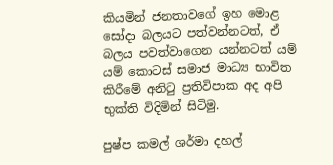කියමින් ජනතාවගේ ඉහ මොළ සෝදා බලයට පත්වන්නටත්, ඒ බලය පවත්වාගෙන යන්නටත් යම් යම් කොටස් සමාජ මාධ්‍ය භාවිත කිරීමේ අනිටු ප්‍රතිවිපාක අද අපි භුක්ති විදිමින් සිටිමු.

පුෂ්ප කමල් ශර්මා දහල්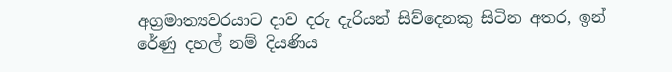අග්‍රමාත්‍යවරයාට දාව දරු දැරියන් සිව්දෙනකු සිටින අතර, ඉන් රේණු දහල් නම් දියණිය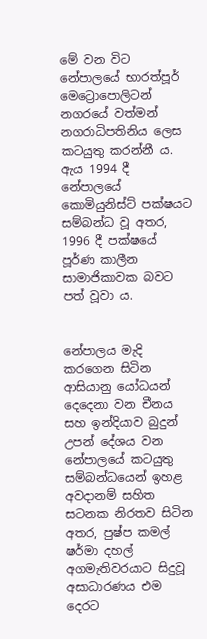මේ වන විට නේපාලයේ භාරත්පූර් මෙට්‍රොපොලිටන් නගරයේ වත්මන් නගරාධිපතිනිය ලෙස කටයුතු කරන්නී ය. ඇය 1994 දී නේපාලයේ කොමියුනිස්ට් පක්ෂයට සම්බන්ධ වූ අතර, 1996 දී පක්ෂයේ පූර්ණ කාලීන සාමාජිකාවක බවට පත් වූවා ය.


නේපාලය මැදි කරගෙන සිටින ආසියානු යෝධයන් දෙදෙනා වන චීනය සහ ඉන්දියාව බුදුන් උපන් දේශය වන නේපාලයේ කටයුතු සම්බන්ධයෙන් ඉහළ අවදානම් සහිත සටනක නිරතව සිටින අතර, පුෂ්ප කමල් ෂර්මා දහල් අගමැතිවරයාට සිදුවූ අසාධාරණය එම දෙරට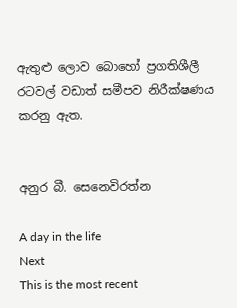ඇතුළු ලොව බොහෝ ප්‍රගතිශීලී රටවල් වඩාත් සමීපව නිරීක්ෂණය කරනු ඇත.


අනුර බී. සෙනෙවිරත්න

A day in the life
Next
This is the most recent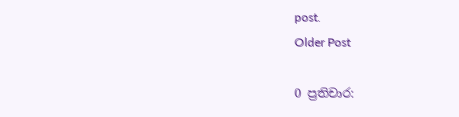post.
Older Post

0 ප්‍රතිචාර: